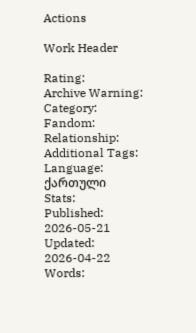Actions

Work Header

Rating:
Archive Warning:
Category:
Fandom:
Relationship:
Additional Tags:
Language:
ქართული
Stats:
Published:
2026-05-21
Updated:
2026-04-22
Words: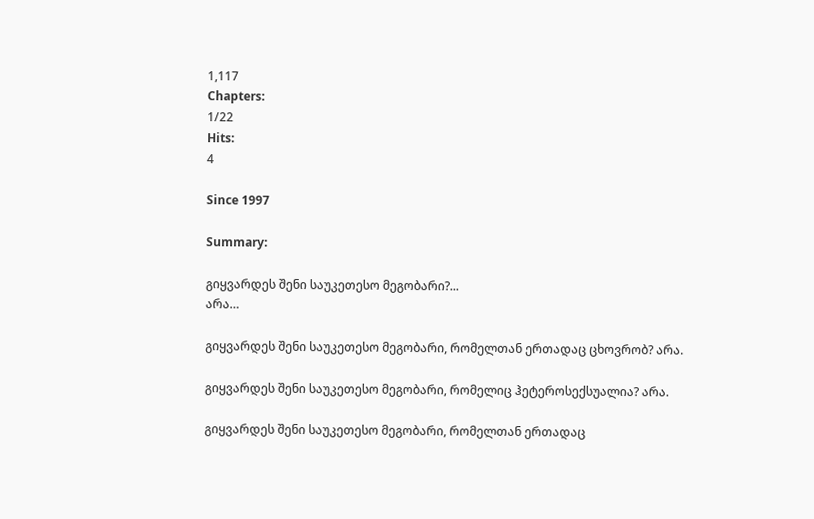1,117
Chapters:
1/22
Hits:
4

Since 1997

Summary:

გიყვარდეს შენი საუკეთესო მეგობარი?...
არა…

გიყვარდეს შენი საუკეთესო მეგობარი, რომელთან ერთადაც ცხოვრობ? არა.

გიყვარდეს შენი საუკეთესო მეგობარი, რომელიც ჰეტეროსექსუალია? არა.

გიყვარდეს შენი საუკეთესო მეგობარი, რომელთან ერთადაც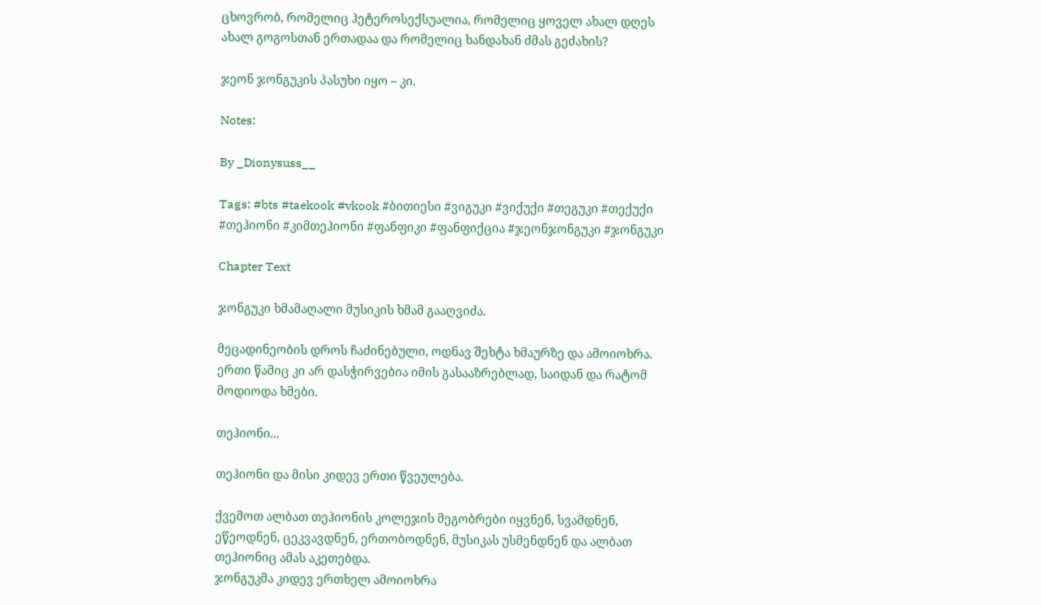ცხოვრობ, რომელიც ჰეტეროსექსუალია, რომელიც ყოველ ახალ დღეს ახალ გოგოსთან ერთადაა და რომელიც ხანდახან ძმას გეძახის?

ჯეონ ჯონგუკის პასუხი იყო – კი.

Notes:

By _Dionysuss__

Tags: #bts #taekook #vkook #ბითიესი #ვიგუკი #ვიქუქი #თეგუკი #თექუქი #თეჰიონი #კიმთეჰიონი #ფანფიკი #ფანფიქცია #ჯეონჯონგუკი #ჯონგუკი

Chapter Text

ჯონგუკი ხმამაღალი მუსიკის ხმამ გააღვიძა.

მეცადინეობის დროს ჩაძინებული, ოდნავ შეხტა ხმაურზე და ამოიოხრა.
ერთი წამიც კი არ დასჭირვებია იმის გასააზრებლად, საიდან და რატომ მოდიოდა ხმები.

თეჰიონი...

თეჰიონი და მისი კიდევ ერთი წვეულება.

ქვემოთ ალბათ თეჰიონის კოლეჯის მეგობრები იყვნენ, სვამდნენ, ეწეოდნენ, ცეკვავდნენ, ერთობოდნენ, მუსიკას უსმენდნენ და ალბათ თეჰიონიც ამას აკეთებდა.
ჯონგუკმა კიდევ ერთხელ ამოიოხრა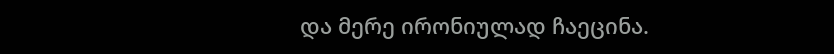და მერე ირონიულად ჩაეცინა.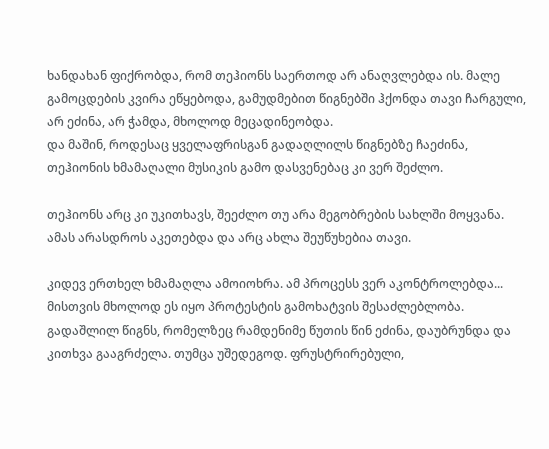ხანდახან ფიქრობდა, რომ თეჰიონს საერთოდ არ ანაღვლებდა ის. მალე გამოცდების კვირა ეწყებოდა, გამუდმებით წიგნებში ჰქონდა თავი ჩარგული, არ ეძინა, არ ჭამდა, მხოლოდ მეცადინეობდა.
და მაშინ, როდესაც ყველაფრისგან გადაღლილს წიგნებზე ჩაეძინა, თეჰიონის ხმამაღალი მუსიკის გამო დასვენებაც კი ვერ შეძლო.

თეჰიონს არც კი უკითხავს, შეეძლო თუ არა მეგობრების სახლში მოყვანა. ამას არასდროს აკეთებდა და არც ახლა შეუწუხებია თავი.

კიდევ ერთხელ ხმამაღლა ამოიოხრა. ამ პროცესს ვერ აკონტროლებდა... მისთვის მხოლოდ ეს იყო პროტესტის გამოხატვის შესაძლებლობა.
გადაშლილ წიგნს, რომელზეც რამდენიმე წუთის წინ ეძინა, დაუბრუნდა და კითხვა გააგრძელა. თუმცა უშედეგოდ. ფრუსტრირებული,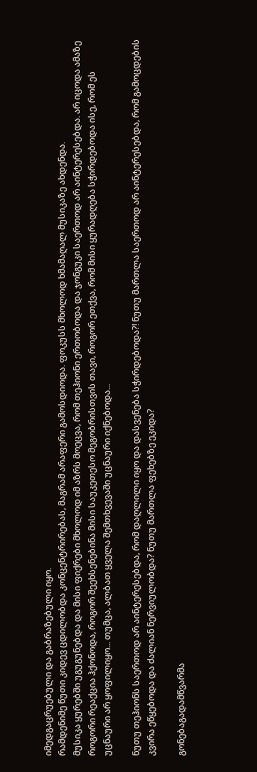იმედგაცრუებული და გაბრაზებული იყო.
რამდენიმე წუთი კიდევ ცდილობდა კონცენტრირებას, მაგრამ არაფერი გამოსდიოდა. ფოკუსს მხოლოდ ხმამაღალ მუსიკაზე ახდენდა.
მუსიკა ყურებში უგუგუნებდა და მისი ფიქრები მხოლოდ იმ აზრს მოეცვა, რომ თეჰიონი ერთობოდა და ჯონგუკი საერთოდ არ აინტერესებდა. არ იცოდა ამაზე როგორი რეაქცია ჰქონოდა, როგორ შეეხსენებინა მისი საუკეთესო მეგობრისთვის თავი, როგორ ეთქვა, რომ მისი ყურადღება სჭირდებოდა ისე, რომ ეს უცნაური არ ყოფილიყო... თუმცა, ალბათ ყველა შემთხვევაში უცნაური იქნებოდა...

ნუთუ თეჰიონს საერთოდ არ აინტერესებდა, რომ დაღლილი იყო და დასვენება სჭირდებოდა?! ნუთუ მართლა საერთოდ არ აინტერესებდა, რომ გამოცდების კვირა ეწყებოდა და ძალიან ნერვიულობდა? ნუთუ მართლა ფეხებზე ეკიდა?

გონებაგადამწვარმა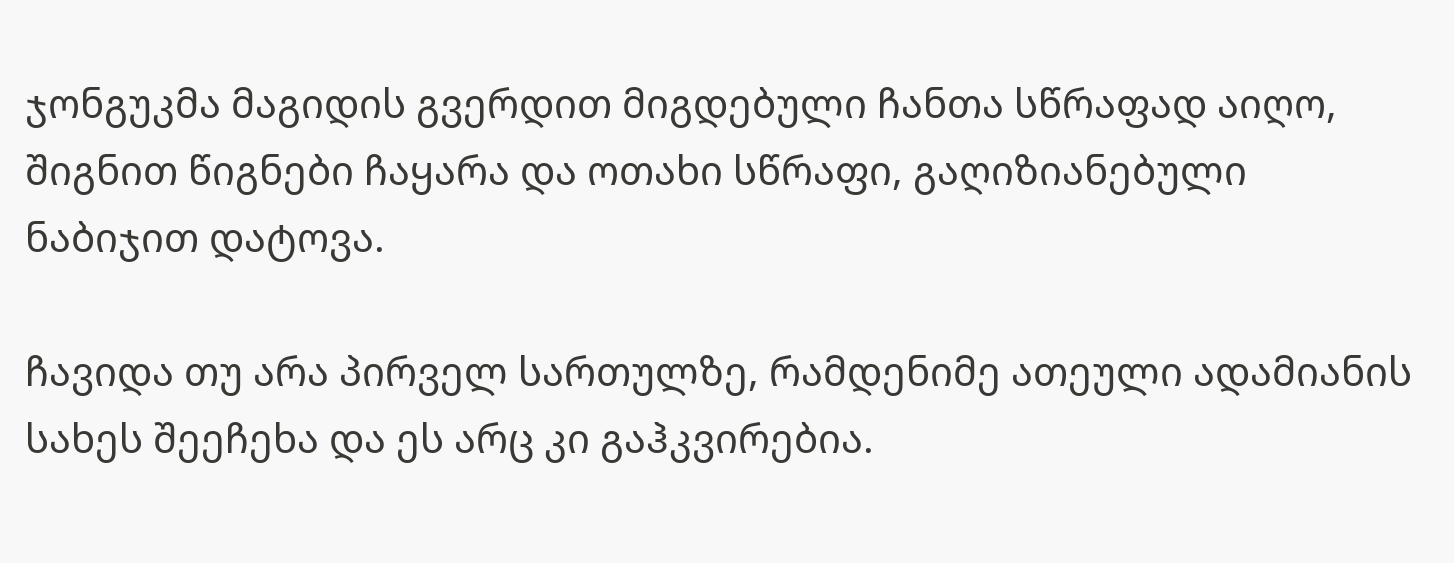ჯონგუკმა მაგიდის გვერდით მიგდებული ჩანთა სწრაფად აიღო, შიგნით წიგნები ჩაყარა და ოთახი სწრაფი, გაღიზიანებული ნაბიჯით დატოვა.

ჩავიდა თუ არა პირველ სართულზე, რამდენიმე ათეული ადამიანის სახეს შეეჩეხა და ეს არც კი გაჰკვირებია.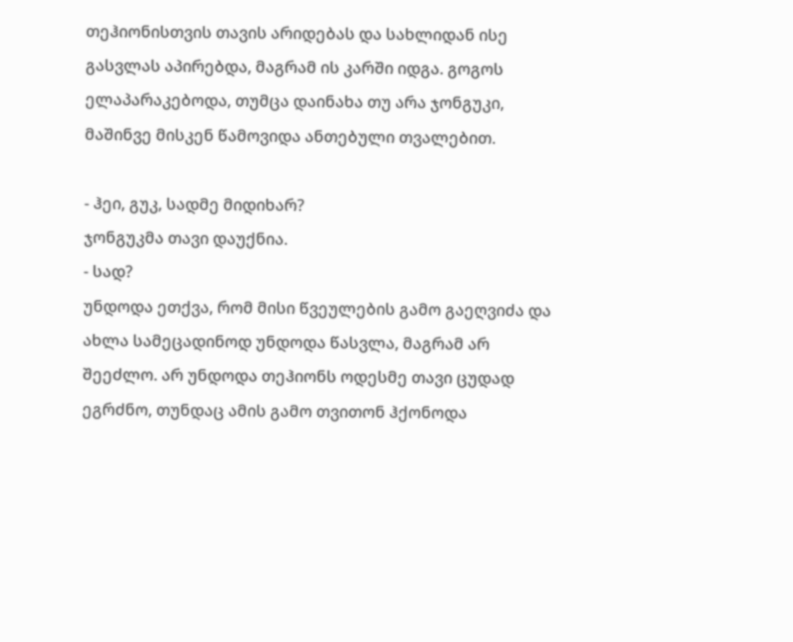თეჰიონისთვის თავის არიდებას და სახლიდან ისე გასვლას აპირებდა, მაგრამ ის კარში იდგა. გოგოს ელაპარაკებოდა, თუმცა დაინახა თუ არა ჯონგუკი, მაშინვე მისკენ წამოვიდა ანთებული თვალებით.

- ჰეი, გუკ, სადმე მიდიხარ?
ჯონგუკმა თავი დაუქნია.
- სად?
უნდოდა ეთქვა, რომ მისი წვეულების გამო გაეღვიძა და ახლა სამეცადინოდ უნდოდა წასვლა, მაგრამ არ შეეძლო. არ უნდოდა თეჰიონს ოდესმე თავი ცუდად ეგრძნო, თუნდაც ამის გამო თვითონ ჰქონოდა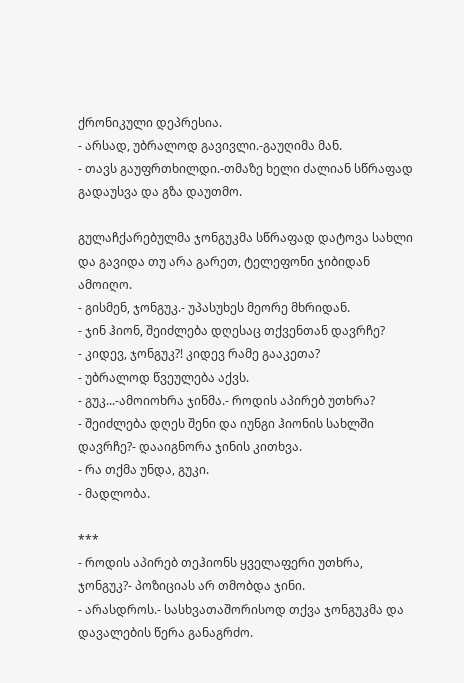ქრონიკული დეპრესია.
- არსად, უბრალოდ გავივლი.-გაუღიმა მან.
- თავს გაუფრთხილდი.-თმაზე ხელი ძალიან სწრაფად გადაუსვა და გზა დაუთმო.

გულაჩქარებულმა ჯონგუკმა სწრაფად დატოვა სახლი და გავიდა თუ არა გარეთ, ტელეფონი ჯიბიდან ამოიღო.
- გისმენ, ჯონგუკ.- უპასუხეს მეორე მხრიდან.
- ჯინ ჰიონ, შეიძლება დღესაც თქვენთან დავრჩე?
- კიდევ, ჯონგუკ?! კიდევ რამე გააკეთა?
- უბრალოდ წვეულება აქვს.
- გუკ...-ამოიოხრა ჯინმა.- როდის აპირებ უთხრა?
- შეიძლება დღეს შენი და იუნგი ჰიონის სახლში დავრჩე?- დააიგნორა ჯინის კითხვა.
- რა თქმა უნდა, გუკი.
- მადლობა.

***
- როდის აპირებ თეჰიონს ყველაფერი უთხრა, ჯონგუკ?- პოზიციას არ თმობდა ჯინი.
- არასდროს.- სასხვათაშორისოდ თქვა ჯონგუკმა და დავალების წერა განაგრძო.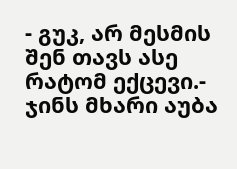- გუკ, არ მესმის შენ თავს ასე რატომ ექცევი.- ჯინს მხარი აუბა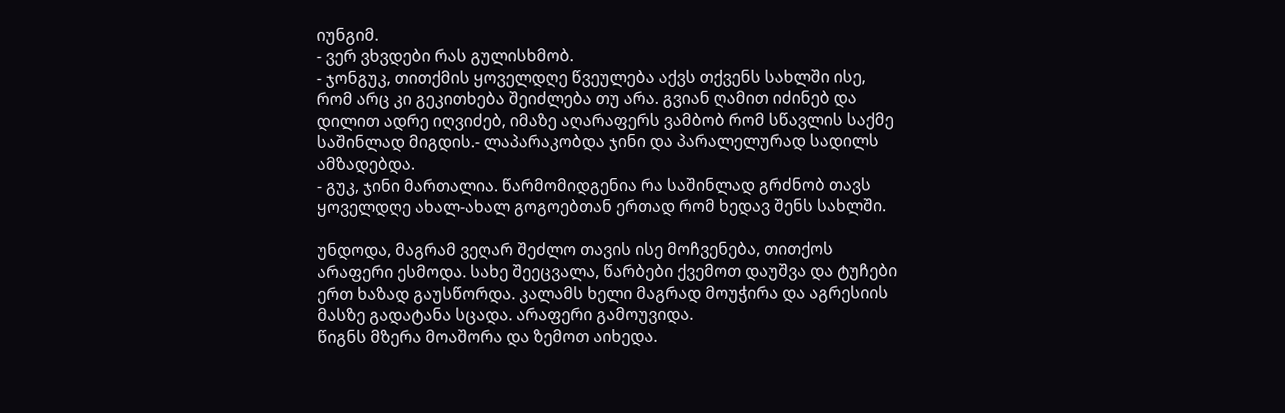იუნგიმ.
- ვერ ვხვდები რას გულისხმობ.
- ჯონგუკ, თითქმის ყოველდღე წვეულება აქვს თქვენს სახლში ისე, რომ არც კი გეკითხება შეიძლება თუ არა. გვიან ღამით იძინებ და დილით ადრე იღვიძებ, იმაზე აღარაფერს ვამბობ რომ სწავლის საქმე საშინლად მიგდის.- ლაპარაკობდა ჯინი და პარალელურად სადილს ამზადებდა.
- გუკ, ჯინი მართალია. წარმომიდგენია რა საშინლად გრძნობ თავს ყოველდღე ახალ-ახალ გოგოებთან ერთად რომ ხედავ შენს სახლში.

უნდოდა, მაგრამ ვეღარ შეძლო თავის ისე მოჩვენება, თითქოს არაფერი ესმოდა. სახე შეეცვალა, წარბები ქვემოთ დაუშვა და ტუჩები ერთ ხაზად გაუსწორდა. კალამს ხელი მაგრად მოუჭირა და აგრესიის მასზე გადატანა სცადა. არაფერი გამოუვიდა.
წიგნს მზერა მოაშორა და ზემოთ აიხედა.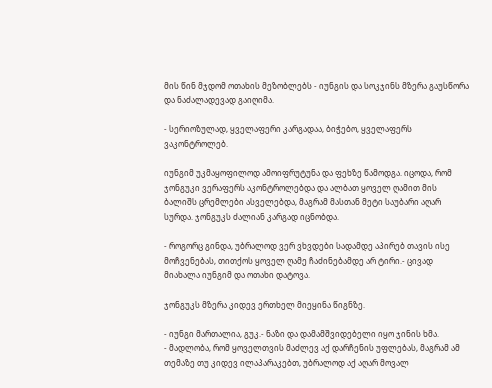მის წინ მჯდომ ოთახის მეზობლებს - იუნგის და სოკჯინს მზერა გაუსწორა და ნაძალადევად გაიღიმა.

- სერიოზულად, ყველაფერი კარგადაა, ბიჭებო, ყველაფერს ვაკონტროლებ.

იუნგიმ უკმაყოფილოდ ამოიფრუტუნა და ფეხზე წამოდგა. იცოდა, რომ ჯონგუკი ვერაფერს აკონტროლებდა და ალბათ ყოველ ღამით მის ბალიშს ცრემლები ასველებდა, მაგრამ მასთან მეტი საუბარი აღარ სურდა. ჯონგუკს ძალიან კარგად იცნობდა.

- როგორც გინდა, უბრალოდ ვერ ვხვდები სადამდე აპირებ თავის ისე მოჩვენებას, თითქოს ყოველ ღამე ჩაძინებამდე არ ტირი.- ცივად მიახალა იუნგიმ და ოთახი დატოვა.

ჯონგუკს მზერა კიდევ ერთხელ მიეყინა წიგნზე.

- იუნგი მართალია, გუკ.- ნაზი და დამამშვიდებელი იყო ჯინის ხმა.
- მადლობა, რომ ყოველთვის მაძლევ აქ დარჩენის უფლებას, მაგრამ ამ თემაზე თუ კიდევ ილაპარაკებთ, უბრალოდ აქ აღარ მოვალ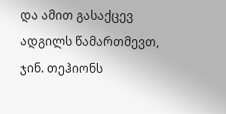და ამით გასაქცევ ადგილს წამართმევთ, ჯინ. თეჰიონს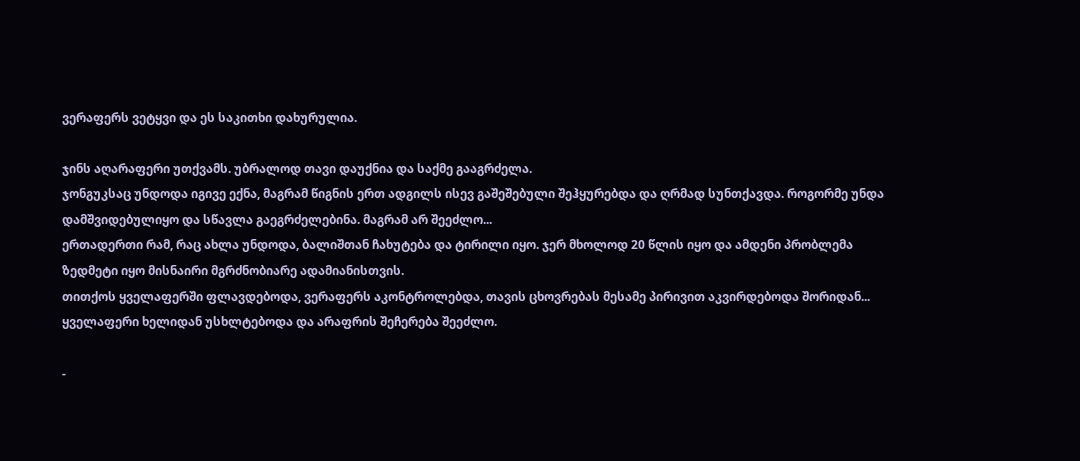ვერაფერს ვეტყვი და ეს საკითხი დახურულია.

ჯინს აღარაფერი უთქვამს. უბრალოდ თავი დაუქნია და საქმე გააგრძელა.
ჯონგუკსაც უნდოდა იგივე ექნა, მაგრამ წიგნის ერთ ადგილს ისევ გაშეშებული შეჰყურებდა და ღრმად სუნთქავდა. როგორმე უნდა დამშვიდებულიყო და სწავლა გაეგრძელებინა. მაგრამ არ შეეძლო...
ერთადერთი რამ, რაც ახლა უნდოდა, ბალიშთან ჩახუტება და ტირილი იყო. ჯერ მხოლოდ 20 წლის იყო და ამდენი პრობლემა ზედმეტი იყო მისნაირი მგრძნობიარე ადამიანისთვის.
თითქოს ყველაფერში ფლავდებოდა, ვერაფერს აკონტროლებდა, თავის ცხოვრებას მესამე პირივით აკვირდებოდა შორიდან... ყველაფერი ხელიდან უსხლტებოდა და არაფრის შეჩერება შეეძლო.

-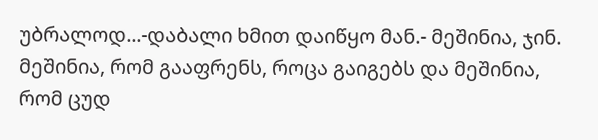უბრალოდ...-დაბალი ხმით დაიწყო მან.- მეშინია, ჯინ. მეშინია, რომ გააფრენს, როცა გაიგებს და მეშინია, რომ ცუდ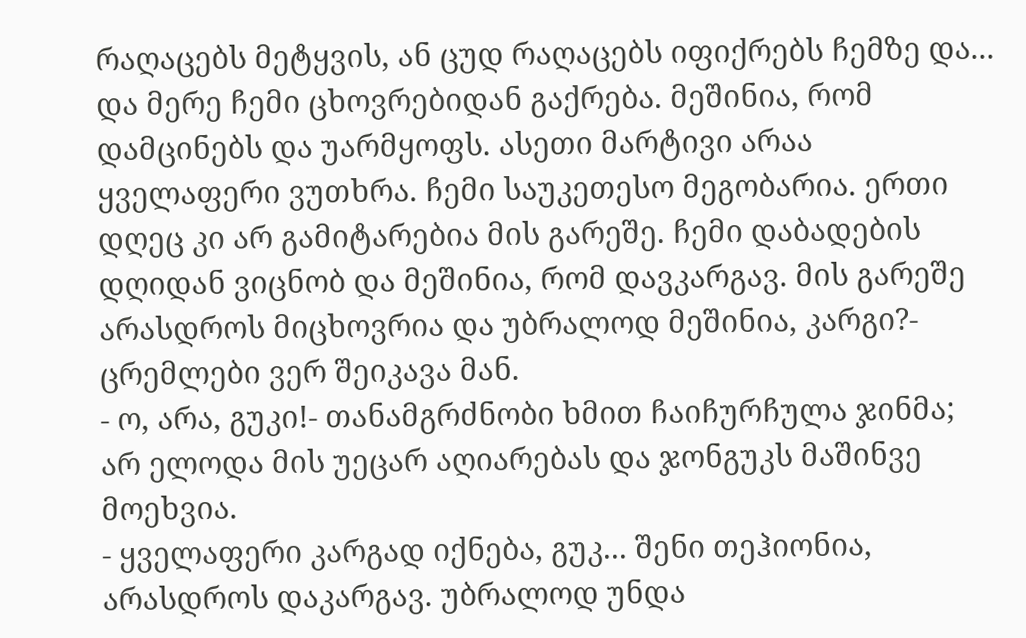რაღაცებს მეტყვის, ან ცუდ რაღაცებს იფიქრებს ჩემზე და... და მერე ჩემი ცხოვრებიდან გაქრება. მეშინია, რომ დამცინებს და უარმყოფს. ასეთი მარტივი არაა ყველაფერი ვუთხრა. ჩემი საუკეთესო მეგობარია. ერთი დღეც კი არ გამიტარებია მის გარეშე. ჩემი დაბადების დღიდან ვიცნობ და მეშინია, რომ დავკარგავ. მის გარეშე არასდროს მიცხოვრია და უბრალოდ მეშინია, კარგი?- ცრემლები ვერ შეიკავა მან.
- ო, არა, გუკი!- თანამგრძნობი ხმით ჩაიჩურჩულა ჯინმა; არ ელოდა მის უეცარ აღიარებას და ჯონგუკს მაშინვე მოეხვია.
- ყველაფერი კარგად იქნება, გუკ... შენი თეჰიონია, არასდროს დაკარგავ. უბრალოდ უნდა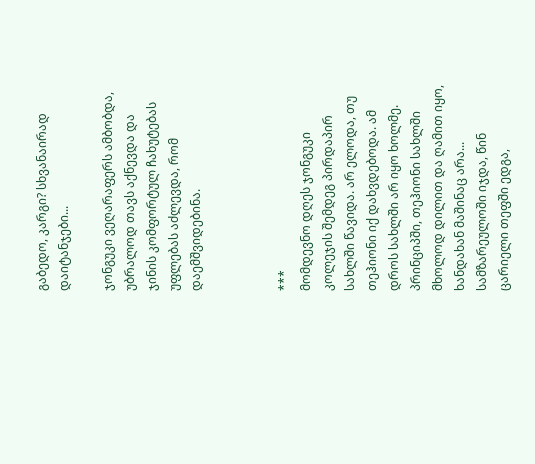გაბედო, კარგი? სხვანაირად დაიტანჯები...

ჯონგუკი ვეღარაფერს ამბობდა, უბრალოდ თავს აქნევდა და ჯინის კომფორტულ ჩახუტებას უფლებას აძლევდა, რომ დაემშვიდებინა.



***
მომდევნო დღეს ჯონგუკი კოლეჯის შემდეგ პირდაპირ სახლში წავიდა. არ ელოდა, თუ თეჰიონი იქ დახვდებოდა. ამ დროს სახლში არ იყო ხოლმე.
პრინციპში, თეჰიონი სახლში მხოლოდ დილით და ღამით იყო, ხანდახან მაშინაც არა...
სამზარეულოში იჯდა, წინ ცარიელი თეფში ედგა,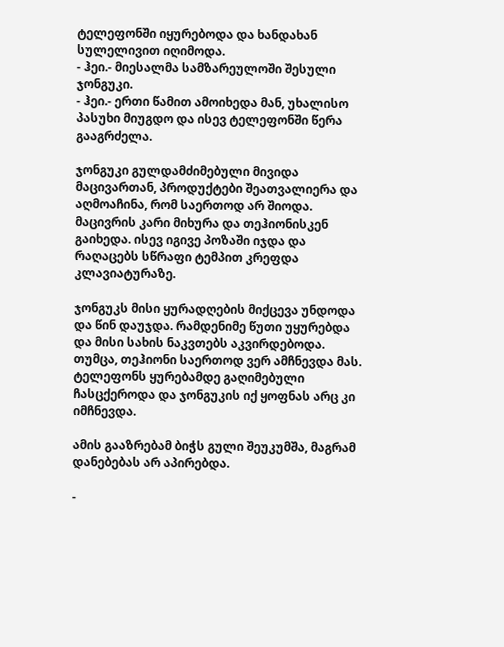ტელეფონში იყურებოდა და ხანდახან სულელივით იღიმოდა.
- ჰეი.- მიესალმა სამზარეულოში შესული ჯონგუკი.
- ჰეი.- ერთი წამით ამოიხედა მან, უხალისო პასუხი მიუგდო და ისევ ტელეფონში წერა გააგრძელა.

ჯონგუკი გულდამძიმებული მივიდა მაცივართან, პროდუქტები შეათვალიერა და აღმოაჩინა, რომ საერთოდ არ შიოდა.
მაცივრის კარი მიხურა და თეჰიონისკენ გაიხედა. ისევ იგივე პოზაში იჯდა და რაღაცებს სწრაფი ტემპით კრეფდა კლავიატურაზე.

ჯონგუკს მისი ყურადღების მიქცევა უნდოდა და წინ დაუჯდა. რამდენიმე წუთი უყურებდა და მისი სახის ნაკვთებს აკვირდებოდა. თუმცა, თეჰიონი საერთოდ ვერ ამჩნევდა მას. ტელეფონს ყურებამდე გაღიმებული ჩასცქეროდა და ჯონგუკის იქ ყოფნას არც კი იმჩნევდა.

ამის გააზრებამ ბიჭს გული შეუკუმშა, მაგრამ დანებებას არ აპირებდა.

-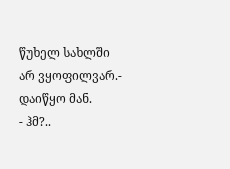წუხელ სახლში არ ვყოფილვარ.- დაიწყო მან.
- ჰმ?..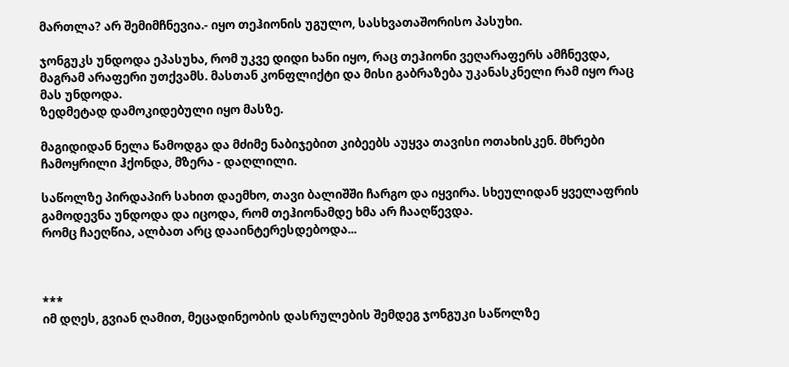მართლა? არ შემიმჩნევია.- იყო თეჰიონის უგულო, სასხვათაშორისო პასუხი.

ჯონგუკს უნდოდა ეპასუხა, რომ უკვე დიდი ხანი იყო, რაც თეჰიონი ვეღარაფერს ამჩნევდა, მაგრამ არაფერი უთქვამს. მასთან კონფლიქტი და მისი გაბრაზება უკანასკნელი რამ იყო რაც მას უნდოდა.
ზედმეტად დამოკიდებული იყო მასზე.

მაგიდიდან ნელა წამოდგა და მძიმე ნაბიჯებით კიბეებს აუყვა თავისი ოთახისკენ. მხრები ჩამოყრილი ჰქონდა, მზერა - დაღლილი.

საწოლზე პირდაპირ სახით დაემხო, თავი ბალიშში ჩარგო და იყვირა. სხეულიდან ყველაფრის გამოდევნა უნდოდა და იცოდა, რომ თეჰიონამდე ხმა არ ჩააღწევდა.
რომც ჩაეღწია, ალბათ არც დააინტერესდებოდა...



***
იმ დღეს, გვიან ღამით, მეცადინეობის დასრულების შემდეგ ჯონგუკი საწოლზე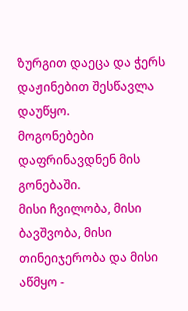ზურგით დაეცა და ჭერს დაჟინებით შესწავლა დაუწყო.
მოგონებები დაფრინავდნენ მის გონებაში.
მისი ჩვილობა, მისი ბავშვობა, მისი თინეიჯერობა და მისი აწმყო -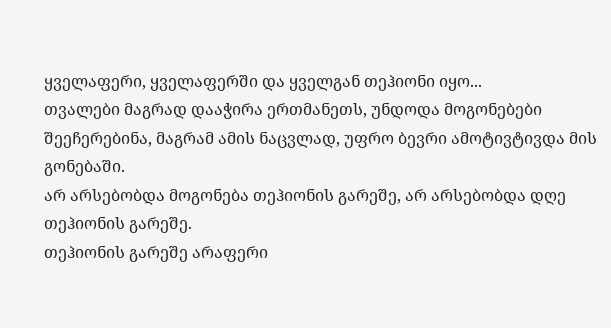ყველაფერი, ყველაფერში და ყველგან თეჰიონი იყო...
თვალები მაგრად დააჭირა ერთმანეთს, უნდოდა მოგონებები შეეჩერებინა, მაგრამ ამის ნაცვლად, უფრო ბევრი ამოტივტივდა მის გონებაში.
არ არსებობდა მოგონება თეჰიონის გარეშე, არ არსებობდა დღე თეჰიონის გარეშე.
თეჰიონის გარეშე არაფერი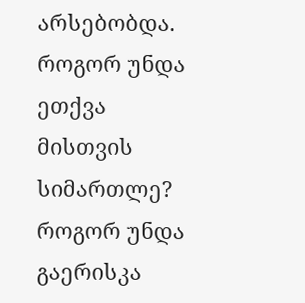არსებობდა.
როგორ უნდა ეთქვა მისთვის სიმართლე?
როგორ უნდა გაერისკა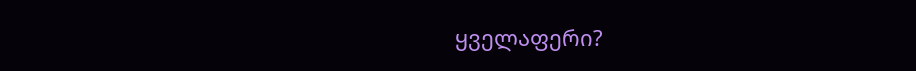ყველაფერი?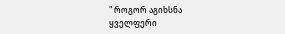" როგორ აგიხსნა ყველფერი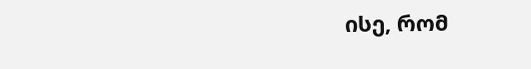ისე, რომ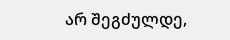არ შეგძულდე,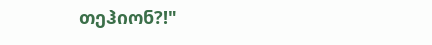თეჰიონ?!"